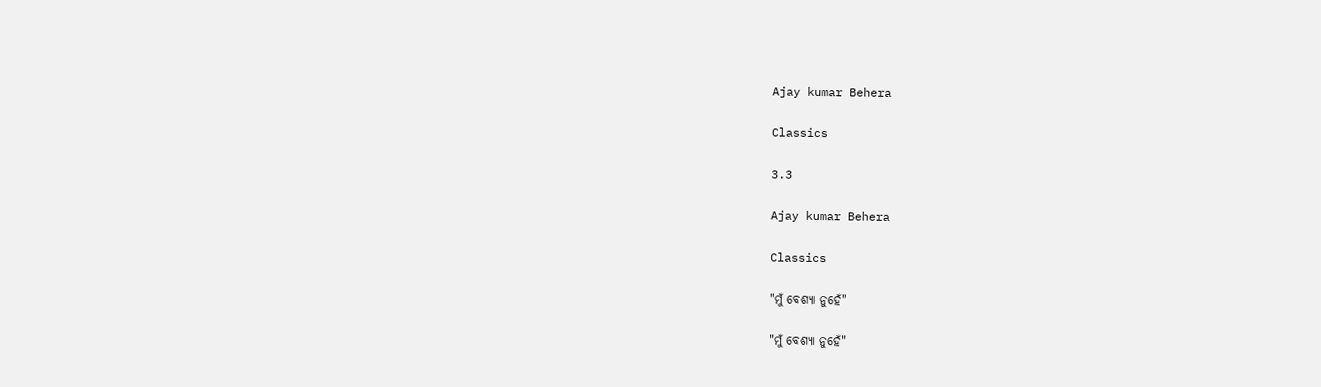Ajay kumar Behera

Classics

3.3

Ajay kumar Behera

Classics

"ମୁଁ ବେଶ୍ୟା ନୁହେଁ"

"ମୁଁ ବେଶ୍ୟା ନୁହେଁ"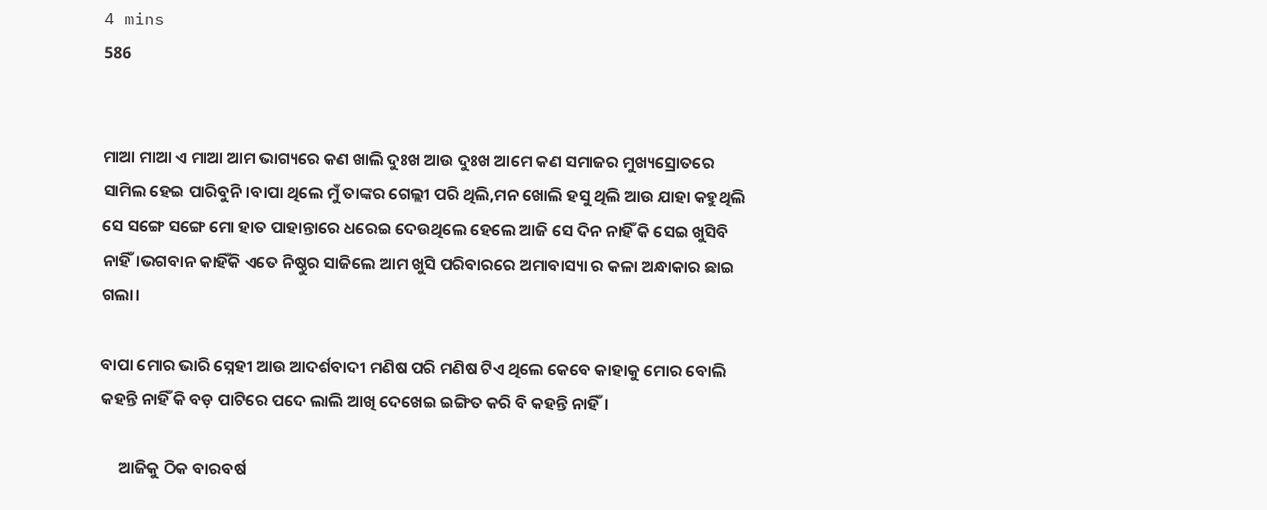4 mins
586


ମାଆ ମାଆ ଏ ମାଆ ଆମ ଭାଗ୍ୟରେ କଣ ଖାଲି ଦୁଃଖ ଆଉ ଦୁଃଖ ଆମେ କଣ ସମାଜର ମୁଖ୍ୟସ୍ରୋତରେ ସାମିଲ ହେଇ ପାରିବୁନି।ବାପା ଥିଲେ ମୁଁ ତାଙ୍କର ଗେଲ୍ଲୀ ପରି ଥିଲି,ମନ ଖୋଲି ହସୁ ଥିଲି ଆଉ ଯାହା କହୁଥିଲି ସେ ସଙ୍ଗେ ସଙ୍ଗେ ମୋ ହାତ ପାହାନ୍ତାରେ ଧରେଇ ଦେଉଥିଲେ ହେଲେ ଆଜି ସେ ଦିନ ନାହିଁ କି ସେଇ ଖୁସିବି ନାହିଁ।ଭଗବାନ କାହିଁକି ଏତେ ନିଷ୍ଠୁର ସାଜିଲେ ଆମ ଖୁସି ପରିବାରରେ ଅମାବାସ୍ୟା ର କଳା ଅନ୍ଧାକାର ଛାଇ ଗଲା।

ବାପା ମୋର ଭାରି ସ୍ନେହୀ ଆଉ ଆଦର୍ଶବାଦୀ ମଣିଷ ପରି ମଣିଷ ଟିଏ ଥିଲେ କେବେ କାହାକୁ ମୋର ବୋଲି କହନ୍ତି ନାହିଁ କି ବଡ଼ ପାଟିରେ ପଦେ ଲାଲି ଆଖି ଦେଖେଇ ଇଙ୍ଗିତ କରି ବି କହନ୍ତି ନାହିଁ।

     ଆଜିକୁ ଠିକ ବାରବର୍ଷ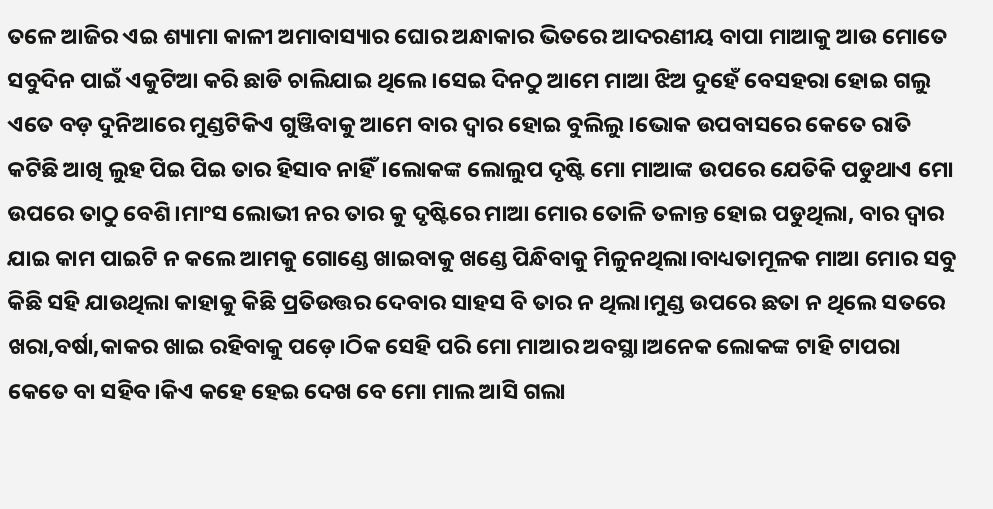ତଳେ ଆଜିର ଏଇ ଶ୍ୟାମା କାଳୀ ଅମାବାସ୍ୟାର ଘୋର ଅନ୍ଧାକାର ଭିତରେ ଆଦରଣୀୟ ବାପା ମାଆକୁ ଆଉ ମୋତେ ସବୁଦିନ ପାଇଁ ଏକୁଟିଆ କରି ଛାଡି ଚାଲିଯାଇ ଥିଲେ।ସେଇ ଦିନଠୁ ଆମେ ମାଆ ଝିଅ ଦୁହେଁ ବେସହରା ହୋଇ ଗଲୁ ଏତେ ବଡ଼ ଦୁନିଆରେ ମୁଣ୍ଡଟିକିଏ ଗୁଞ୍ଜିବାକୁ ଆମେ ବାର ଦ୍ୱାର ହୋଇ ବୁଲିଲୁ।ଭୋକ ଉପବାସରେ କେତେ ରାତି କଟିଛି ଆଖି ଲୁହ ପିଇ ପିଇ ତାର ହିସାବ ନାହିଁ।ଲୋକଙ୍କ ଲୋଲୁପ ଦୃଷ୍ଟି ମୋ ମାଆଙ୍କ ଉପରେ ଯେତିକି ପଡୁଥାଏ ମୋ ଉପରେ ତାଠୁ ବେଶି।ମାଂସ ଲୋଭୀ ନର ତାର କୁ ଦୃଷ୍ଟିରେ ମାଆ ମୋର ତୋଳି ତଳାନ୍ତ ହୋଇ ପଡୁଥିଲା, ବାର ଦ୍ୱାର ଯାଇ କାମ ପାଇଟି ନ କଲେ ଆମକୁ ଗୋଣ୍ଡେ ଖାଇବାକୁ ଖଣ୍ଡେ ପିନ୍ଧିବାକୁ ମିଳୁନଥିଲା।ବାଧ୍ୟତାମୂଳକ ମାଆ ମୋର ସବୁ କିଛି ସହି ଯାଉଥିଲା କାହାକୁ କିଛି ପ୍ରତିଉତ୍ତର ଦେବାର ସାହସ ବି ତାର ନ ଥିଲା।ମୁଣ୍ଡ ଉପରେ ଛତା ନ ଥିଲେ ସତରେ ଖରା,ବର୍ଷା,କାକର ଖାଇ ରହିବାକୁ ପଡ଼େ।ଠିକ ସେହି ପରି ମୋ ମାଆର ଅବସ୍ଥା।ଅନେକ ଲୋକଙ୍କ ଟାହି ଟାପରା କେତେ ବା ସହିବ।କିଏ କହେ ହେଇ ଦେଖ ବେ ମୋ ମାଲ ଆସି ଗଲା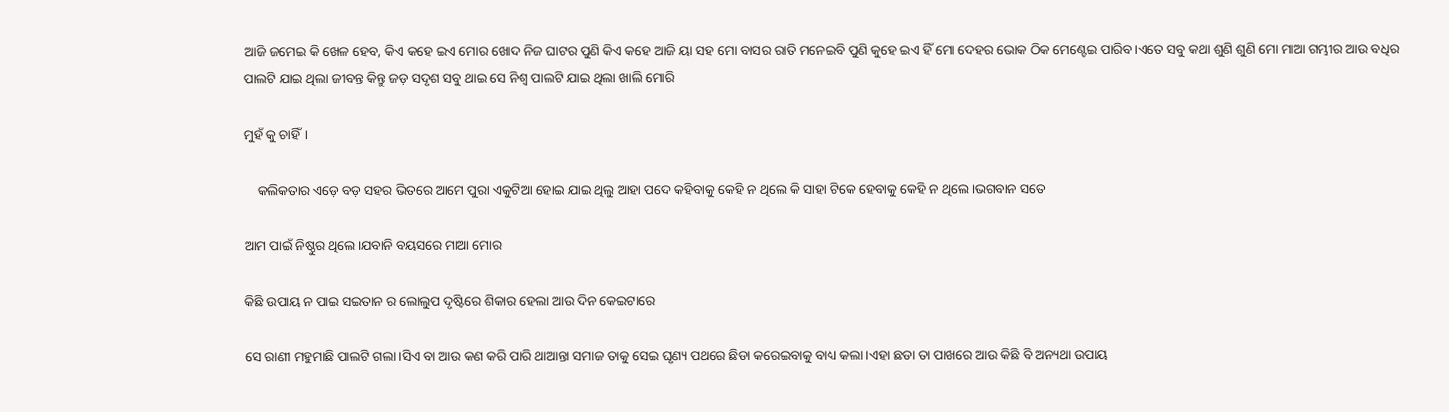ଆଜି ଜମେଇ କି ଖେଳ ହେବ, କିଏ କହେ ଇଏ ମୋର ଖୋଦ ନିଜ ଘାଟର ପୁଣି କିଏ କହେ ଆଜି ୟା ସହ ମୋ ବାସର ରାତି ମନେଇବି ପୁଣି କୁହେ ଇଏ ହିଁ ମୋ ଦେହର ଭୋକ ଠିକ ମେଣ୍ଟେଇ ପାରିବ।ଏତେ ସବୁ କଥା ଶୁଣି ଶୁଣି ମୋ ମାଆ ଗମ୍ଭୀର ଆଉ ବଧିର ପାଲଟି ଯାଇ ଥିଲା ଜୀବନ୍ତ କିନ୍ତୁ ଜଡ଼ ସଦୃଶ ସବୁ ଥାଇ ସେ ନିଶ୍ୱ ପାଲଟି ଯାଇ ଥିଲା ଖାଲି ମୋରି

ମୁହଁ କୁ ଚାହିଁ।

    କଲିକତାର ଏଡ଼େ ବଡ଼ ସହର ଭିତରେ ଆମେ ପୁରା ଏକୁଟିଆ ହୋଇ ଯାଇ ଥିଲୁ ଆହା ପଦେ କହିବାକୁ କେହି ନ ଥିଲେ କି ସାହା ଟିକେ ହେବାକୁ କେହି ନ ଥିଲେ।ଭଗବାନ ସତେ

ଆମ ପାଇଁ ନିଷ୍ଠୁର ଥିଲେ।ଯବାନି ବୟସରେ ମାଆ ମୋର

କିଛି ଉପାୟ ନ ପାଇ ସଇତାନ ର ଲୋଲୁପ ଦୃଷ୍ଟିରେ ଶିକାର ହେଲା ଆଉ ଦିନ କେଇଟାରେ

ସେ ରାଣୀ ମହୁମାଛି ପାଲଟି ଗଲା।ସିଏ ବା ଆଉ କଣ କରି ପାରି ଥାଆନ୍ତା ସମାଜ ତାକୁ ସେଇ ଘୃଣ୍ୟ ପଥରେ ଛିଡା କରେଇବାକୁ ବାଧ୍ୟ କଲା।ଏହା ଛଡା ତା ପାଖରେ ଆଉ କିଛି ବି ଅନ୍ୟଥା ଉପାୟ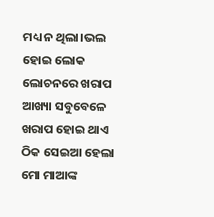ମଧ୍ୟ ନ ଥିଲା।ଭଲ ହୋଇ ଲୋକ ଲୋଚନରେ ଖରାପ ଆଖ୍ୟା ସବୁବେଳେ ଖରାପ ହୋଇ ଥାଏ ଠିକ ସେଇଆ ହେଲା ମୋ ମାଆଙ୍କ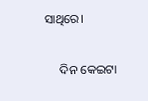ସାଥିରେ।

     ଦିନ କେଇଟା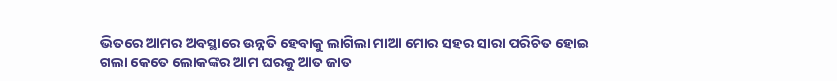ଭିତରେ ଆମର ଅବସ୍ଥାରେ ଉନ୍ନତି ହେବାକୁ ଲାଗିଲା ମାଆ ମୋର ସହର ସାରା ପରିଚିତ ହୋଇ ଗଲା କେତେ ଲୋକଙ୍କର ଆମ ଘରକୁ ଆତ ଜାତ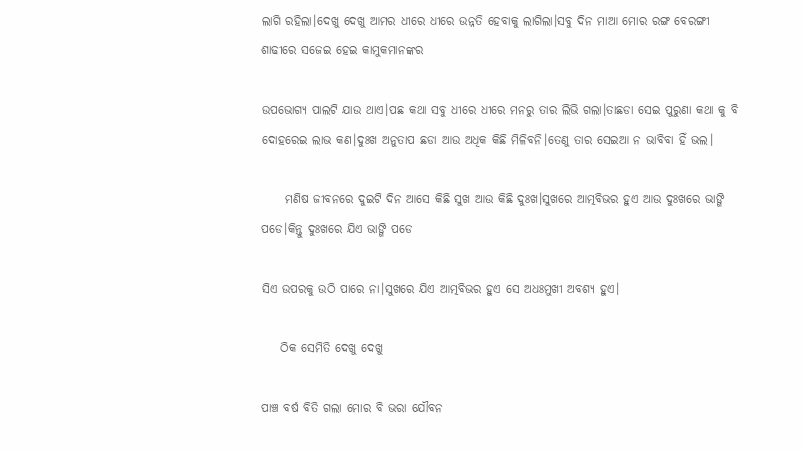ଲାଗି ରହିଲା।ଦେଖୁ ଦେଖୁ ଆମର ଧୀରେ ଧୀରେ ଉନ୍ନତି ହେବାକୁ ଲାଗିଲା।ସବୁ ଦିନ ମାଆ ମୋର ରଙ୍ଗ ବେରଙ୍ଗୀ ଶାଢୀରେ ସଜେଇ ହେଇ କାମୁକମାନଙ୍କର

ଉପଭୋଗ୍ୟ ପାଲଟି ଯାଉ ଥାଏ।ପଛ କଥା ସବୁ ଧୀରେ ଧୀରେ ମନରୁ ତାର ଲିଭି ଗଲା।ତାଛଡା ସେଇ ପୁରୁଣା କଥା କୁ ବି ଦୋହରେଇ ଲାଭ କଣ।ଦୁଃଖ ଅନୁତାପ ଛଡା ଆଉ ଅଧିକ କିଛି ମିଳିବନି।ତେଣୁ ତାର ସେଇଆ ନ ଭାବିବା ହିଁ ଭଲ।

     ମଣିଷ ଜୀବନରେ ଦୁଇଟି ଦିନ ଆସେ କିଛି ସୁଖ ଆଉ କିଛି ଦୁଃଖ।ସୁଖରେ ଆତ୍ମବିଭର ହୁଏ ଆଉ ଦୁଃଖରେ ଭାଙ୍ଗି ପଡେ।କିନ୍ତୁ ଦୁଃଖରେ ଯିଏ ଭାଙ୍ଗି ପଡେ

ସିଏ ଉପରକୁ ଉଠି ପାରେ ନା।ସୁଖରେ ଯିଏ ଆତ୍ମବିଭର ହୁଏ ସେ ଅଧଃମୁଖୀ ଅବଶ୍ୟ ହୁଏ।

    ଠିକ ସେମିତି ଦେଖୁ ଦେଖୁ

ପାଞ୍ଚ ବର୍ଷ ବିତି ଗଲା ମୋର ବି ଭରା ଯୌବନ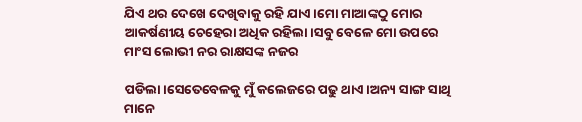ଯିଏ ଥର ଦେଖେ ଦେଖିବାକୁ ରହି ଯାଏ।ମୋ ମାଆଙ୍କଠୁ ମୋର ଆକର୍ଷଣୀୟ ଚେହେରା ଅଧିକ ରହିଲା।ସବୁ ବେଳେ ମୋ ଉପରେ ମାଂସ ଲୋଭୀ ନର ରାକ୍ଷସଙ୍କ ନଜର

ପଡିଲା।ସେତେବେଳକୁ ମୁଁ କଲେଜରେ ପଢୁ ଥାଏ।ଅନ୍ୟ ସାଙ୍ଗ ସାଥି ମାନେ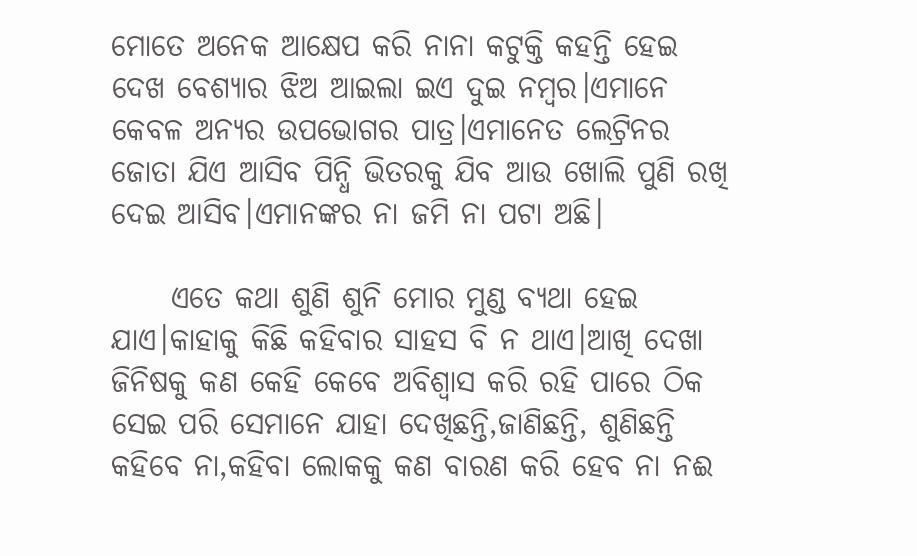ମୋତେ ଅନେକ ଆକ୍ଷେପ କରି ନାନା କଟୁକ୍ତି କହନ୍ତି ହେଇ ଦେଖ ବେଶ୍ୟାର ଝିଅ ଆଇଲା ଇଏ ଦୁଇ ନମ୍ବର।ଏମାନେ କେବଳ ଅନ୍ୟର ଉପଭୋଗର ପାତ୍ର।ଏମାନେତ ଲେଟ୍ରିନର ଜୋତା ଯିଏ ଆସିବ ପିନ୍ଧି ଭିତରକୁ ଯିବ ଆଉ ଖୋଲି ପୁଣି ରଖି ଦେଇ ଆସିବ।ଏମାନଙ୍କର ନା ଜମି ନା ପଟା ଅଛି।

     ଏତେ କଥା ଶୁଣି ଶୁନି ମୋର ମୁଣ୍ଡ ବ୍ୟଥା ହେଇ ଯାଏ।କାହାକୁ କିଛି କହିବାର ସାହସ ବି ନ ଥାଏ।ଆଖି ଦେଖା ଜିନିଷକୁ କଣ କେହି କେବେ ଅବିଶ୍ୱାସ କରି ରହି ପାରେ ଠିକ ସେଇ ପରି ସେମାନେ ଯାହା ଦେଖିଛନ୍ତି,ଜାଣିଛନ୍ତି, ଶୁଣିଛନ୍ତି କହିବେ ନା,କହିବା ଲୋକକୁ କଣ ବାରଣ କରି ହେବ ନା ନଈ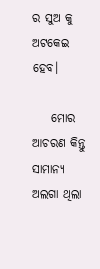ର ସୁଅ କୁ ଅଟକେଇ ହେବ।

    ମୋର ଆଚରଣ କିନ୍ତୁ ସାମାନ୍ୟ ଅଲଗା ଥିଲା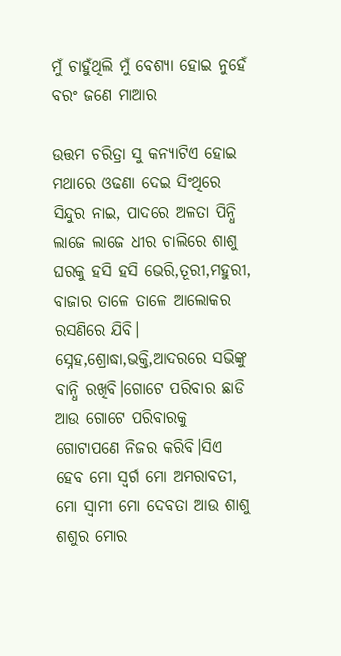ମୁଁ ଚାହୁଁଥିଲି ମୁଁ ବେଶ୍ୟା ହୋଇ ନୁହେଁ ବରଂ ଜଣେ ମାଆର

ଉତ୍ତମ ଚରିତ୍ରା ସୁ କନ୍ୟାଟିଏ ହୋଇ ମଥାରେ ଓଢଣା ଦେଇ ସିଂଥିରେ ସିନ୍ଦୁର ନାଇ, ପାଦରେ ଅଳତା ପିନ୍ଧି ଲାଜେ ଲାଜେ ଧୀର ଚାଲିରେ ଶାଶୁ ଘରକୁ ହସି ହସି ଭେରି,ତୂରୀ,ମହୁରୀ, ବାଜାର ତାଳେ ତାଳେ ଆଲୋକର ରସଣିରେ ଯିବି। ସ୍ନେହ,ଶ୍ରୋଦ୍ଧା,ଭକ୍ତି,ଆଦରରେ ସଭିଙ୍କୁ ବାନ୍ଧି ରଖିବି।ଗୋଟେ ପରିବାର ଛାଡି ଆଉ ଗୋଟେ ପରିବାରକୁ ଗୋଟାପଣେ ନିଜର କରିବି।ସିଏ ହେବ ମୋ ସ୍ୱର୍ଗ ମୋ ଅମରାବତୀ, ମୋ ସ୍ୱାମୀ ମୋ ଦେବତା ଆଉ ଶାଶୁ ଶଶୁର ମୋର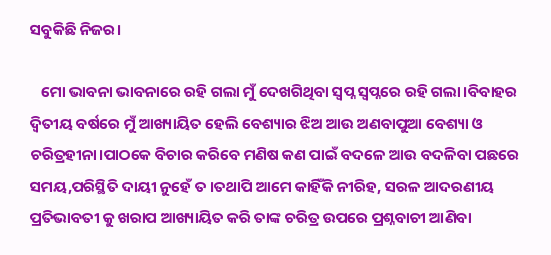ସବୁକିଛି ନିଜର।

   ମୋ ଭାବନା ଭାବନାରେ ରହି ଗଲା ମୁଁ ଦେଖଗିଥିବା ସ୍ୱପ୍ନ ସ୍ୱପ୍ନରେ ରହି ଗଲା।ବିବାହର ଦ୍ୱିତୀୟ ବର୍ଷରେ ମୁଁ ଆଖ୍ୟାୟିତ ହେଲି ବେଶ୍ୟାର ଝିଅ ଆଉ ଅଣବାପୁଆ ବେଶ୍ୟା ଓ ଚରିତ୍ରହୀନା।ପାଠକେ ବିଚାର କରିବେ ମଣିଷ କଣ ପାଇଁ ବଦଳେ ଆଉ ବଦଳିବା ପଛରେ ସମୟ,ପରିସ୍ଥିତି ଦାୟୀ ନୁହେଁ ତ ।ତଥାପି ଆମେ କାହିଁକି ନୀରିହ, ସରଳ ଆଦରଣୀୟ ପ୍ରତିଭାବତୀ କୁ ଖରାପ ଆଖ୍ୟାୟିତ କରି ତାଙ୍କ ଚରିତ୍ର ଉପରେ ପ୍ରଶ୍ନବାଚୀ ଆଣିବା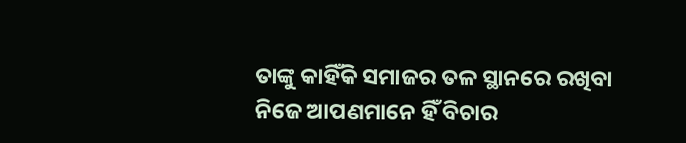ତାଙ୍କୁ କାହିଁକି ସମାଜର ତଳ ସ୍ଥାନରେ ରଖିବା ନିଜେ ଆପଣମାନେ ହିଁ ବିଚାର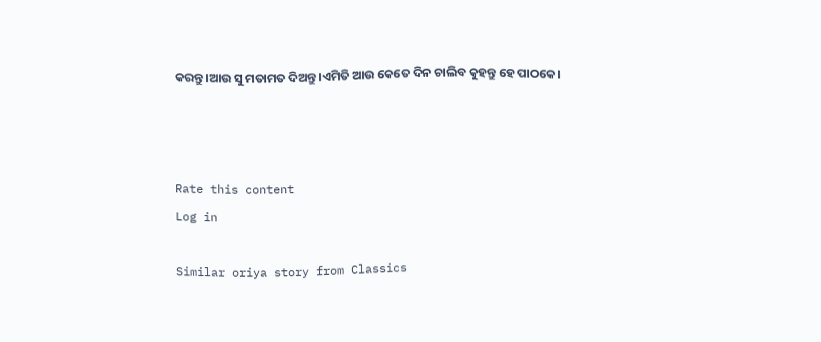କରନ୍ତୁ।ଆଉ ସୁ ମତାମତ ଦିଅନ୍ତୁ।ଏମିତି ଆଉ କେତେ ଦିନ ଚାଲିବ କୁହନ୍ତୁ ହେ ପାଠକେ।



Rate this content
Log in

Similar oriya story from Classics